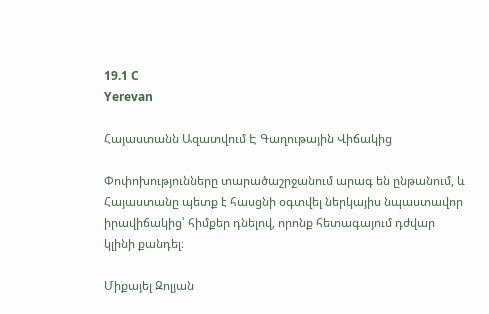19.1 C
Yerevan

Հայաստանն Ազատվում Է Գաղութային Վիճակից

Փոփոխությունները տարածաշրջանում արագ են ընթանում, և Հայաստանը պետք է հասցնի օգտվել ներկայիս նպաստավոր իրավիճակից՝ հիմքեր դնելով, որոնք հետագայում դժվար կլինի քանդել։

Միքայել Զոլյան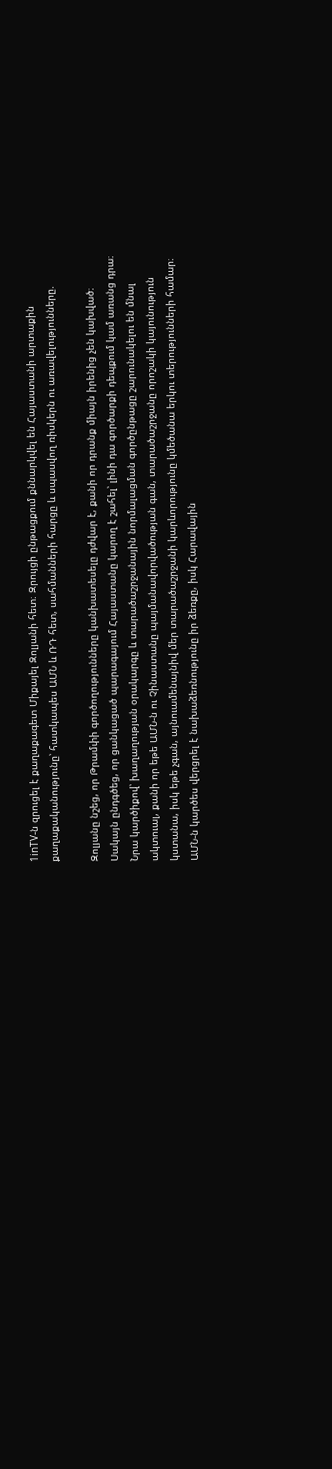1inTV‑ն զրուցել է քաղաքագետ Միքայել Զոլյանի հետ։ Զրույցի ընթացքում քննարկվել են Հայաստանի արտաքին քաղաքականությունը՝ հատկապես ԱՄՆ և ՌԴ հետ, սահմանների հարցը և սպասվող ռիսկերն ու առավելությունները.

Զոլյանը նշեց, որ Թրամփի գործողությունները կանխատեսելը դժվար է, քանի որ դրանք միայն իրենից չեն կախված։ Սակայն ընդգծեց, որ ցանկացած պարագայում Հայաստանը կարող է շահել՝ լինի դա գործարքի դեպքում կամ առանց դրա։ Նրա կարծիքով՝ խաղաղության օրակարգը և տարածաշրջանային նորմալացման գործընթացը շարունակելու են մնալ ակտուալ, քանի որ եթե ԱՄՆ‑ն ու Չինաստանը պայմանավորվածության գան, տարածաշրջանը որոշակի կայունություն կստանա, իսկ եթե չգան, այնուամենայնիվ մեր տարածաշրջանի կարևորությունը կմեծանա երկու տերությունների համար։ ԱՄՆ‑ն կարծես վերցրել է նախաձեռնությունը իր ձեռքը, իսկ Հարավային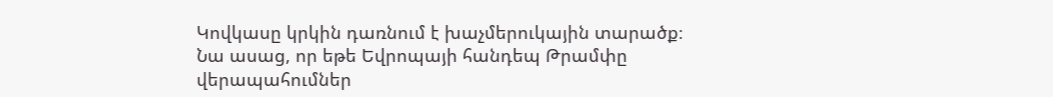Կովկասը կրկին դառնում է խաչմերուկային տարածք։ Նա ասաց, որ եթե Եվրոպայի հանդեպ Թրամփը վերապահումներ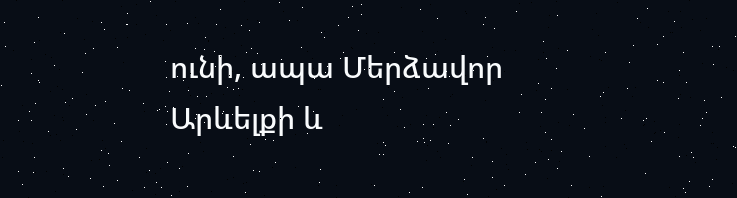ունի, ապա Մերձավոր Արևելքի և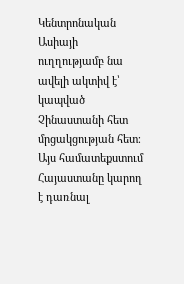Կենտրոնական Ասիայի ուղղությամբ նա ավելի ակտիվ է՝ կապված Չինաստանի հետ մրցակցության հետ։ Այս համատեքստում Հայաստանը կարող է դառնալ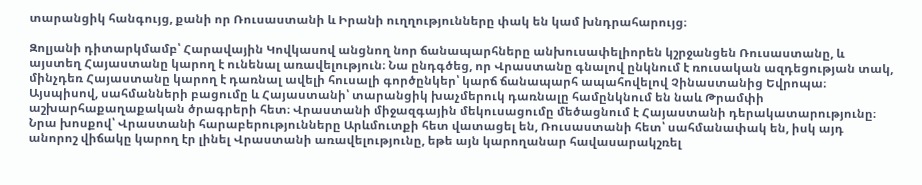տարանցիկ հանգույց, քանի որ Ռուսաստանի և Իրանի ուղղությունները փակ են կամ խնդրահարույց։

Զոլյանի դիտարկմամբ՝ Հարավային Կովկասով անցնող նոր ճանապարհները անխուսափելիորեն կշրջանցեն Ռուսաստանը, և այստեղ Հայաստանը կարող է ունենալ առավելություն։ Նա ընդգծեց, որ Վրաստանը գնալով ընկնում է ռուսական ազդեցության տակ, մինչդեռ Հայաստանը կարող է դառնալ ավելի հուսալի գործընկեր՝ կարճ ճանապարհ ապահովելով Չինաստանից Եվրոպա։ Այսպիսով, սահմանների բացումը և Հայաստանի՝ տարանցիկ խաչմերուկ դառնալը համընկնում են նաև Թրամփի աշխարհաքաղաքական ծրագրերի հետ։ Վրաստանի միջազգային մեկուսացումը մեծացնում է Հայաստանի դերակատարությունը։ Նրա խոսքով՝ Վրաստանի հարաբերությունները Արևմուտքի հետ վատացել են, Ռուսաստանի հետ՝ սահմանափակ են, իսկ այդ անորոշ վիճակը կարող էր լինել Վրաստանի առավելությունը, եթե այն կարողանար հավասարակշռել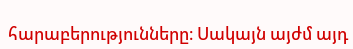հարաբերությունները։ Սակայն այժմ այդ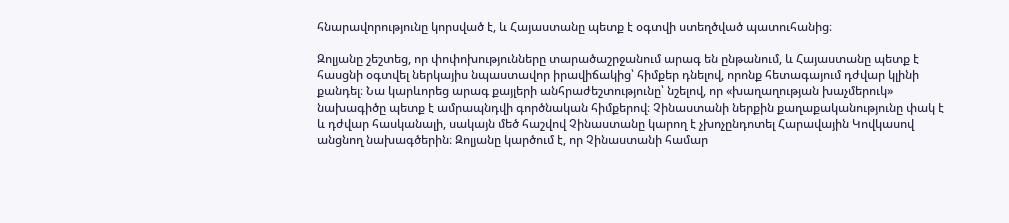հնարավորությունը կորսված է, և Հայաստանը պետք է օգտվի ստեղծված պատուհանից։

Զոլյանը շեշտեց, որ փոփոխությունները տարածաշրջանում արագ են ընթանում, և Հայաստանը պետք է հասցնի օգտվել ներկայիս նպաստավոր իրավիճակից՝ հիմքեր դնելով, որոնք հետագայում դժվար կլինի քանդել։ Նա կարևորեց արագ քայլերի անհրաժեշտությունը՝ նշելով, որ «խաղաղության խաչմերուկ» նախագիծը պետք է ամրապնդվի գործնական հիմքերով։ Չինաստանի ներքին քաղաքականությունը փակ է և դժվար հասկանալի, սակայն մեծ հաշվով Չինաստանը կարող է չխոչընդոտել Հարավային Կովկասով անցնող նախագծերին։ Զոլյանը կարծում է, որ Չինաստանի համար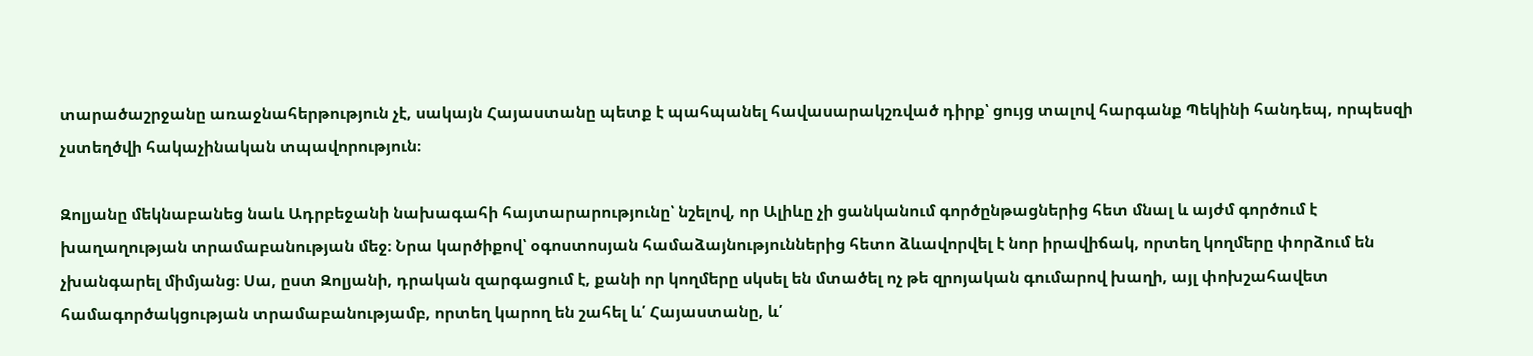տարածաշրջանը առաջնահերթություն չէ, սակայն Հայաստանը պետք է պահպանել հավասարակշռված դիրք՝ ցույց տալով հարգանք Պեկինի հանդեպ, որպեսզի չստեղծվի հակաչինական տպավորություն։

Զոլյանը մեկնաբանեց նաև Ադրբեջանի նախագահի հայտարարությունը՝ նշելով, որ Ալիևը չի ցանկանում գործընթացներից հետ մնալ և այժմ գործում է խաղաղության տրամաբանության մեջ։ Նրա կարծիքով՝ օգոստոսյան համաձայնություններից հետո ձևավորվել է նոր իրավիճակ, որտեղ կողմերը փորձում են չխանգարել միմյանց։ Սա, ըստ Զոլյանի, դրական զարգացում է, քանի որ կողմերը սկսել են մտածել ոչ թե զրոյական գումարով խաղի, այլ փոխշահավետ համագործակցության տրամաբանությամբ, որտեղ կարող են շահել և՛ Հայաստանը, և՛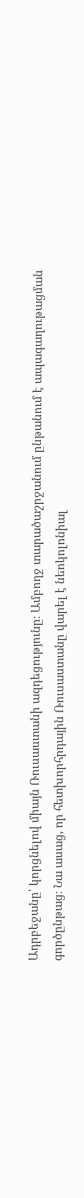Ադրբեջանը՝ կորցնելով միայն Ռուսաստանի ազդեցությունը։ Ամբողջ տարածաշրջանում ընթանում է ապագաղութացման գործընթաց։ Նա ասաց, որ հետխորհրդային Ռուսաստանը վարել է նեոկոլոնիալ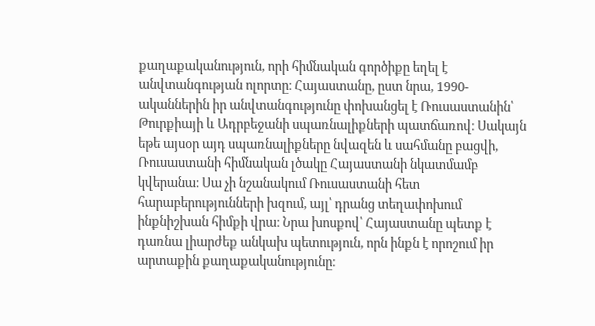քաղաքականություն, որի հիմնական գործիքը եղել է անվտանգության ոլորտը։ Հայաստանը, ըստ նրա, 1990-ականներին իր անվտանգությունը փոխանցել է Ռուսաստանին՝ Թուրքիայի և Ադրբեջանի սպառնալիքների պատճառով։ Սակայն եթե այսօր այդ սպառնալիքները նվազեն և սահմանը բացվի, Ռուսաստանի հիմնական լծակը Հայաստանի նկատմամբ կվերանա։ Սա չի նշանակում Ռուսաստանի հետ հարաբերությունների խզում, այլ՝ դրանց տեղափոխում ինքնիշխան հիմքի վրա։ Նրա խոսքով՝ Հայաստանը պետք է դառնա լիարժեք անկախ պետություն, որն ինքն է որոշում իր արտաքին քաղաքականությունը։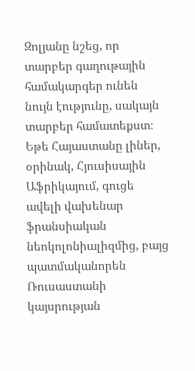Զոլյանը նշեց, որ տարբեր գաղութային համակարգեր ունեն նույն էությունը, սակայն տարբեր համատեքստ։ Եթե Հայաստանը լիներ, օրինակ, Հյուսիսային Աֆրիկայում, գուցե ավելի վախենար ֆրանսիական նեոկոլոնիալիզմից, բայց պատմականորեն Ռուսաստանի կայսրության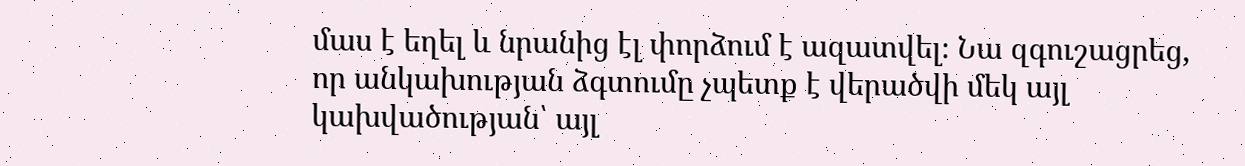մաս է եղել և նրանից էլ փորձում է ազատվել։ Նա զգուշացրեց, որ անկախության ձգտումը չպետք է վերածվի մեկ այլ կախվածության՝ այլ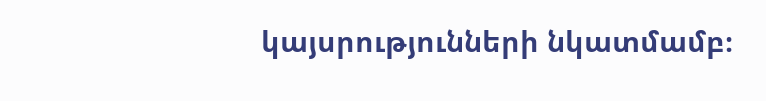կայսրությունների նկատմամբ։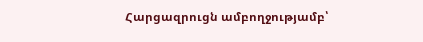Հարցազրուցն ամբողջությամբ՝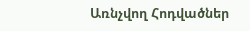Առնչվող Հոդվածներ